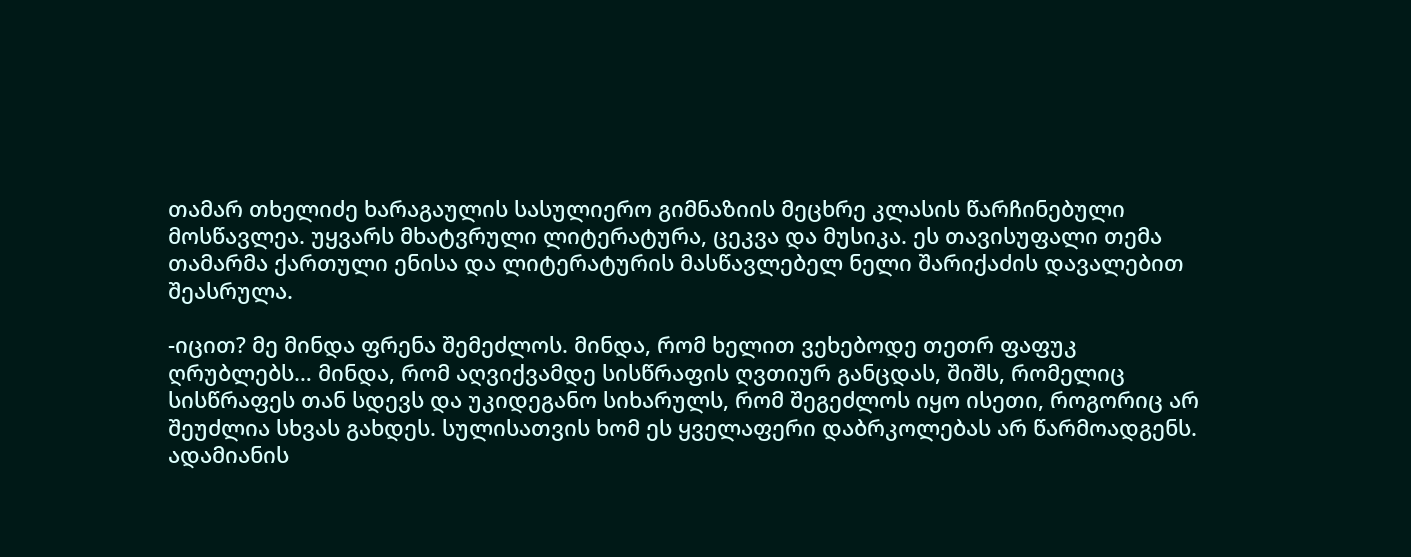თამარ თხელიძე ხარაგაულის სასულიერო გიმნაზიის მეცხრე კლასის წარჩინებული მოსწავლეა. უყვარს მხატვრული ლიტერატურა, ცეკვა და მუსიკა. ეს თავისუფალი თემა თამარმა ქართული ენისა და ლიტერატურის მასწავლებელ ნელი შარიქაძის დავალებით შეასრულა.

-იცით? მე მინდა ფრენა შემეძლოს. მინდა, რომ ხელით ვეხებოდე თეთრ ფაფუკ ღრუბლებს… მინდა, რომ აღვიქვამდე სისწრაფის ღვთიურ განცდას, შიშს, რომელიც სისწრაფეს თან სდევს და უკიდეგანო სიხარულს, რომ შეგეძლოს იყო ისეთი, როგორიც არ შეუძლია სხვას გახდეს. სულისათვის ხომ ეს ყველაფერი დაბრკოლებას არ წარმოადგენს. ადამიანის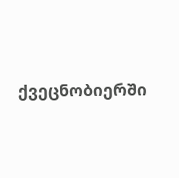ქვეცნობიერში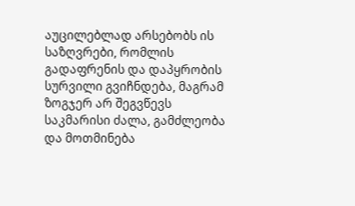აუცილებლად არსებობს ის საზღვრები, რომლის გადაფრენის და დაპყრობის სურვილი გვიჩნდება, მაგრამ ზოგჯერ არ შეგვწევს საკმარისი ძალა, გამძლეობა და მოთმინება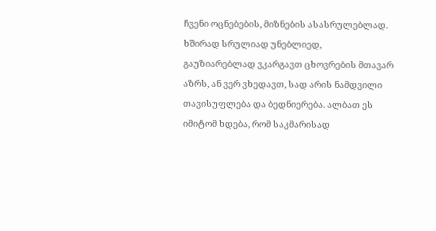ჩვენი ოცნებების, მიზნების ასასრულებლად. ხშირად სრულიად უნებლიედ, გაუზიარებლად ვკარგავთ ცხოვრების მთავარ აზრს, ან ვერ ვხედავთ, სად არის ნამდვილი თავისუფლება და ბედნიერება. ალბათ ეს იმიტომ ხდება, რომ საკმარისად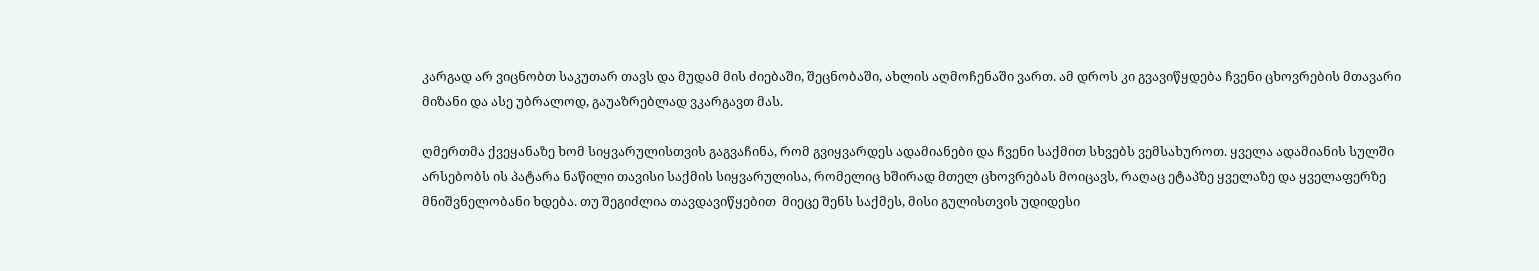კარგად არ ვიცნობთ საკუთარ თავს და მუდამ მის ძიებაში, შეცნობაში, ახლის აღმოჩენაში ვართ. ამ დროს კი გვავიწყდება ჩვენი ცხოვრების მთავარი მიზანი და ასე უბრალოდ, გაუაზრებლად ვკარგავთ მას.

ღმერთმა ქვეყანაზე ხომ სიყვარულისთვის გაგვაჩინა, რომ გვიყვარდეს ადამიანები და ჩვენი საქმით სხვებს ვემსახუროთ. ყველა ადამიანის სულში  არსებობს ის პატარა ნაწილი თავისი საქმის სიყვარულისა, რომელიც ხშირად მთელ ცხოვრებას მოიცავს, რაღაც ეტაპზე ყველაზე და ყველაფერზე მნიშვნელობანი ხდება. თუ შეგიძლია თავდავიწყებით  მიეცე შენს საქმეს, მისი გულისთვის უდიდესი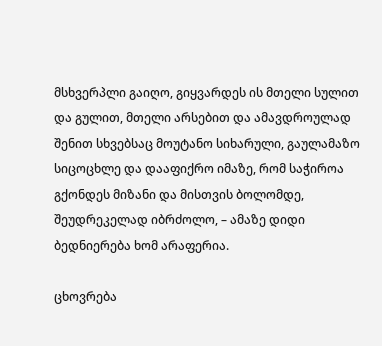მსხვერპლი გაიღო, გიყვარდეს ის მთელი სულით და გულით, მთელი არსებით და ამავდროულად შენით სხვებსაც მოუტანო სიხარული, გაულამაზო სიცოცხლე და დააფიქრო იმაზე, რომ საჭიროა გქონდეს მიზანი და მისთვის ბოლომდე, შეუდრეკელად იბრძოლო, – ამაზე დიდი ბედნიერება ხომ არაფერია.

ცხოვრება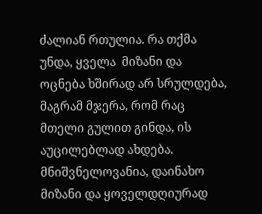ძალიან რთულია. რა თქმა უნდა, ყველა  მიზანი და ოცნება ხშირად არ სრულდება, მაგრამ მჯერა, რომ რაც მთელი გულით გინდა, ის აუცილებლად ახდება. მნიშვნელოვანია, დაინახო მიზანი და ყოველდღიურად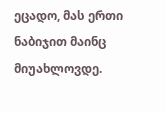ეცადო, მას ერთი ნაბიჯით მაინც მიუახლოვდე.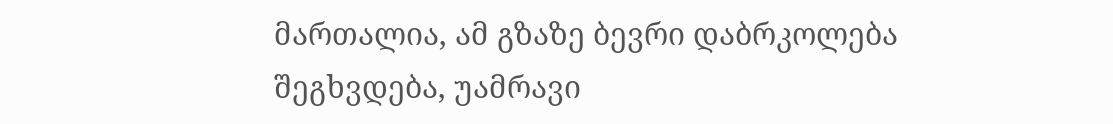მართალია, ამ გზაზე ბევრი დაბრკოლება შეგხვდება, უამრავი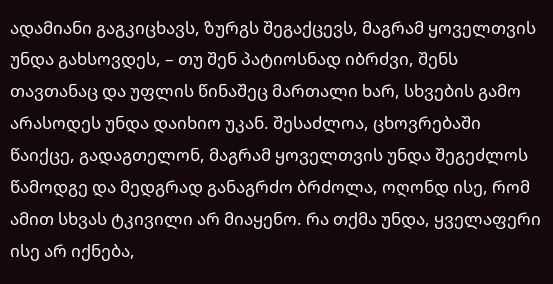ადამიანი გაგკიცხავს, ზურგს შეგაქცევს, მაგრამ ყოველთვის უნდა გახსოვდეს, – თუ შენ პატიოსნად იბრძვი, შენს თავთანაც და უფლის წინაშეც მართალი ხარ, სხვების გამო არასოდეს უნდა დაიხიო უკან. შესაძლოა, ცხოვრებაში წაიქცე, გადაგთელონ, მაგრამ ყოველთვის უნდა შეგეძლოს წამოდგე და მედგრად განაგრძო ბრძოლა, ოღონდ ისე, რომ ამით სხვას ტკივილი არ მიაყენო. რა თქმა უნდა, ყველაფერი ისე არ იქნება,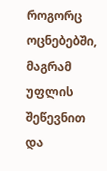როგორც ოცნებებში, მაგრამ უფლის შეწევნით და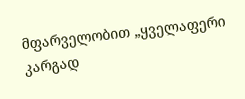მფარველობით „ყველაფერი კარგად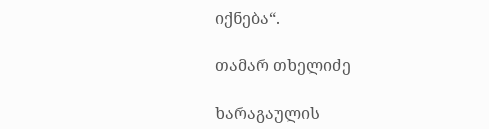იქნება“.

თამარ თხელიძე

ხარაგაულის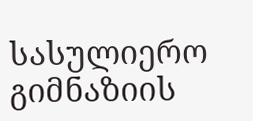სასულიერო გიმნაზიის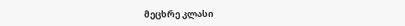მეცხრე კლასი